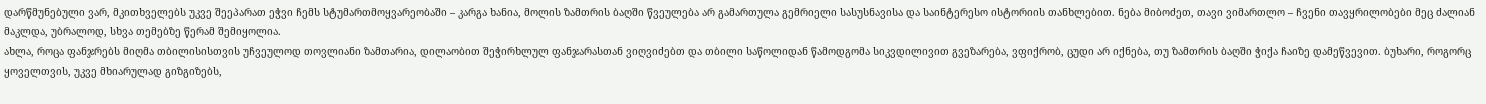დარწმუნებული ვარ, მკითხველებს უკვე შეეპარათ ეჭვი ჩემს სტუმართმოყვარეობაში – კარგა ხანია, მოლის ზამთრის ბაღში წვეულება არ გამართულა გემრიელი სასუსნავისა და საინტერესო ისტორიის თანხლებით. ნება მიბოძეთ, თავი ვიმართლო – ჩვენი თავყრილობები მეც ძალიან მაკლდა, უბრალოდ, სხვა თემებზე წერამ შემიყოლია.
ახლა, როცა ფანჯრებს მიღმა თბილისისთვის უჩვეულოდ თოვლიანი ზამთარია, დილაობით შეჭირხლულ ფანჯარასთან ვიღვიძებთ და თბილი საწოლიდან წამოდგომა სიკვდილივით გვეზარება, ვფიქრობ, ცუდი არ იქნება, თუ ზამთრის ბაღში ჭიქა ჩაიზე დამეწვევით. ბუხარი, როგორც ყოველთვის, უკვე მხიარულად გიზგიზებს,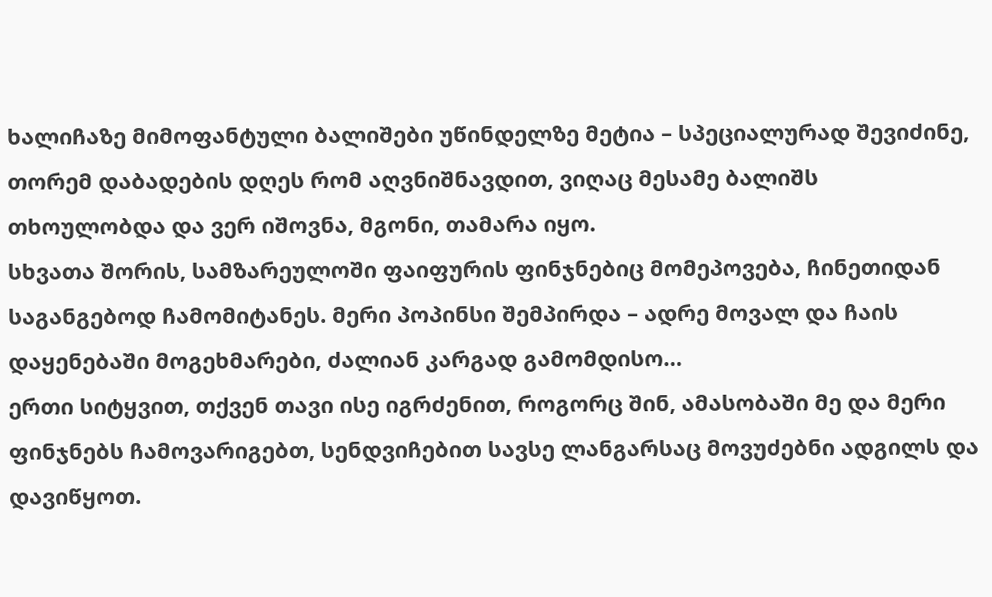ხალიჩაზე მიმოფანტული ბალიშები უწინდელზე მეტია – სპეციალურად შევიძინე, თორემ დაბადების დღეს რომ აღვნიშნავდით, ვიღაც მესამე ბალიშს თხოულობდა და ვერ იშოვნა, მგონი, თამარა იყო.
სხვათა შორის, სამზარეულოში ფაიფურის ფინჯნებიც მომეპოვება, ჩინეთიდან საგანგებოდ ჩამომიტანეს. მერი პოპინსი შემპირდა – ადრე მოვალ და ჩაის დაყენებაში მოგეხმარები, ძალიან კარგად გამომდისო…
ერთი სიტყვით, თქვენ თავი ისე იგრძენით, როგორც შინ, ამასობაში მე და მერი ფინჯნებს ჩამოვარიგებთ, სენდვიჩებით სავსე ლანგარსაც მოვუძებნი ადგილს და დავიწყოთ.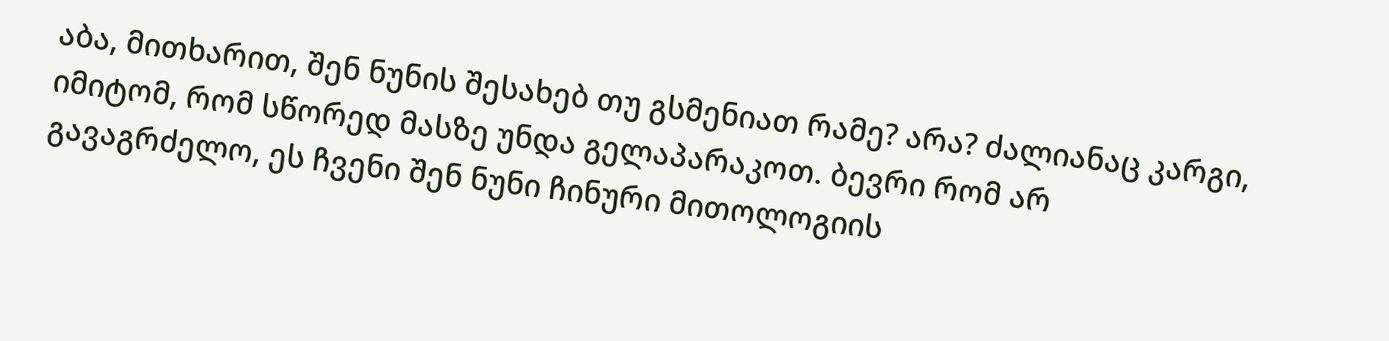აბა, მითხარით, შენ ნუნის შესახებ თუ გსმენიათ რამე? არა? ძალიანაც კარგი, იმიტომ, რომ სწორედ მასზე უნდა გელაპარაკოთ. ბევრი რომ არ
გავაგრძელო, ეს ჩვენი შენ ნუნი ჩინური მითოლოგიის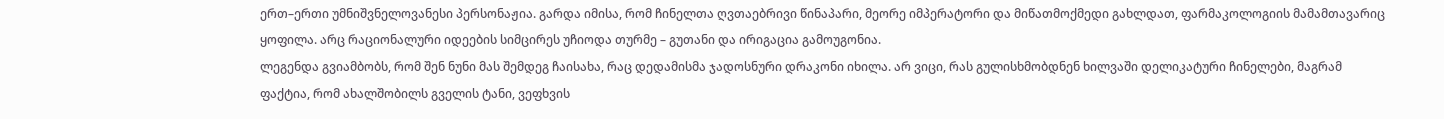ერთ–ერთი უმნიშვნელოვანესი პერსონაჟია. გარდა იმისა, რომ ჩინელთა ღვთაებრივი წინაპარი, მეორე იმპერატორი და მიწათმოქმედი გახლდათ, ფარმაკოლოგიის მამამთავარიც ყოფილა. არც რაციონალური იდეების სიმცირეს უჩიოდა თურმე – გუთანი და ირიგაცია გამოუგონია.
ლეგენდა გვიამბობს, რომ შენ ნუნი მას შემდეგ ჩაისახა, რაც დედამისმა ჯადოსნური დრაკონი იხილა. არ ვიცი, რას გულისხმობდნენ ხილვაში დელიკატური ჩინელები, მაგრამ ფაქტია, რომ ახალშობილს გველის ტანი, ვეფხვის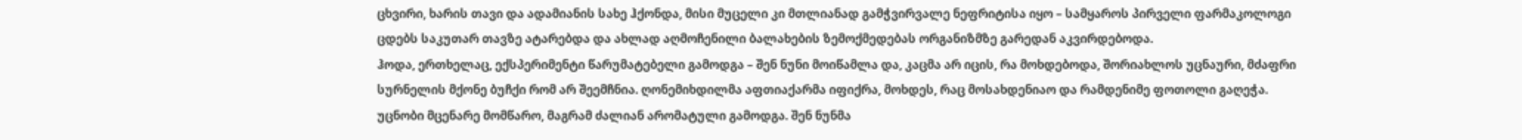ცხვირი, ხარის თავი და ადამიანის სახე ჰქონდა, მისი მუცელი კი მთლიანად გამჭვირვალე ნეფრიტისა იყო – სამყაროს პირველი ფარმაკოლოგი ცდებს საკუთარ თავზე ატარებდა და ახლად აღმოჩენილი ბალახების ზემოქმედებას ორგანიზმზე გარედან აკვირდებოდა.
ჰოდა, ერთხელაც, ექსპერიმენტი წარუმატებელი გამოდგა – შენ ნუნი მოიწამლა და, კაცმა არ იცის, რა მოხდებოდა, შორიახლოს უცნაური, მძაფრი სურნელის მქონე ბუჩქი რომ არ შეემჩნია. ღონემიხდილმა აფთიაქარმა იფიქრა, მოხდეს, რაც მოსახდენიაო და რამდენიმე ფოთოლი გაღეჭა. უცნობი მცენარე მომწარო, მაგრამ ძალიან არომატული გამოდგა. შენ ნუნმა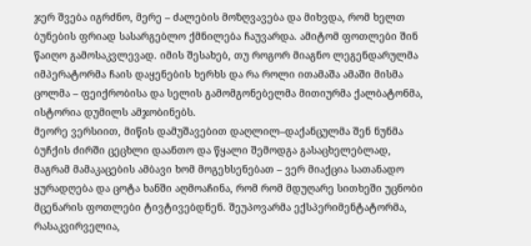ჯერ შვება იგრძნო, მერე – ძალების მოზღვავება და მიხვდა, რომ ხელთ ბუნების ფრიად სასარგებლო ქმნილება ჩაუვარდა. ამიტომ ფოთლები შინ წაიღო გამოსაკვლევად. იმის შესახებ, თუ როგორ მიაგნო ლეგენდარულმა იმპერატორმა ჩაის დაყენების ხერხს და რა როლი ითამაშა ამაში მისმა ცოლმა – ფეიქრობისა და სელის გამომგონებელმა მითიურმა ქალბატონმა, ისტორია დუმილს ამჯობინებს.
მეორე ვერსიით, მიწის დამუშავებით დაღლილ–დაქანცულმა შენ ნუნმა ბუჩქის ძირში ცეცხლი დაანთო და წყალი შემოდგა გასაცხელებლად,
მაგრამ მამაკაცების ამბავი ხომ მოგეხსენებათ – ვერ მიაქცია სათანადო ყურადღება და ცოტა ხანში აღმოაჩინა, რომ რომ მდუღარე სითხეში უცნობი მცენარის ფოთლები ტივტივებდნენ. შეუპოვარმა ექსპერიმენტატორმა, რასაკვირველია,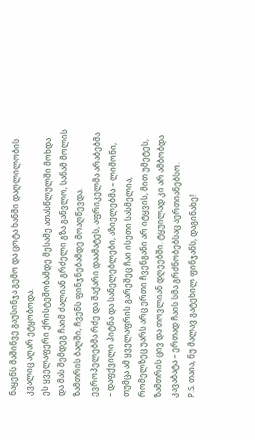ნაყენს მაშინვე გაუსინჯა გემო და ცოტა ხანში დაღლილობის კვალიც აღარ ეტყობოდა.
ეს ყველაფერი ქრისტეშობამდე მესამე ათასწლულში მოხდა და მას შემდეგ ჩაიმ ძალიან გრძელი გზა განვლო, სანამ მოლის ზამთრის ბაღში, ჩვენს ფინჯნებამდე მოაღწევდა. ევროპელებმა რძე და შაქარი დაამატეს, აფრიკელმა არაბებმა – დაფქვილი პიტნა და სანელებლები, აზიელებმა – ლიმონი, თუმცა ამ ყველაფრის გარეშეც ჩაი ისეთი სასმელია, რომელზეც უარს არც ერთი ჩვენგანი არ იტყვის, მით უმეტეს, ზამთრის ცივ და თოვლიან დღეებში. ტყუილად კი არ ამბობდა კავაბატა – ერთად ჩაის სმა გრძნობებსაც აერთიანებსო.
P.S. თაია, ნუ მალავ გატეხილ ფინჯანს, დაგინახე!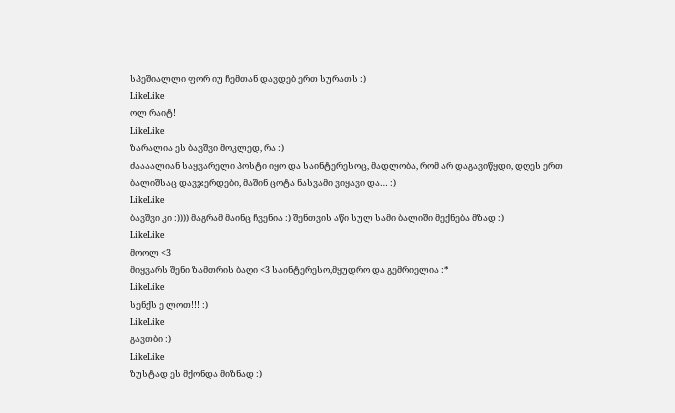სპეშიალლი ფორ იუ ჩემთან დავდებ ერთ სურათს :)
LikeLike
ოლ რაიტ!
LikeLike
ზარალია ეს ბავშვი მოკლედ, რა :)
ძაააალიან საყვარელი პოსტი იყო და საინტერესოც, მადლობა, რომ არ დაგავიწყდი, დღეს ერთ ბალიშსაც დავჯერდები, მაშინ ცოტა ნასვამი ვიყავი და… :)
LikeLike
ბავშვი კი :)))) მაგრამ მაინც ჩვენია :) შენთვის აწი სულ სამი ბალიში მექნება მზად :)
LikeLike
მოოლ <3
მიყვარს შენი ზამთრის ბაღი <3 საინტერესო,მყუდრო და გემრიელია :*
LikeLike
სენქს ე ლოთ!!! :)
LikeLike
გავთბი :)
LikeLike
ზუსტად ეს მქონდა მიზნად :)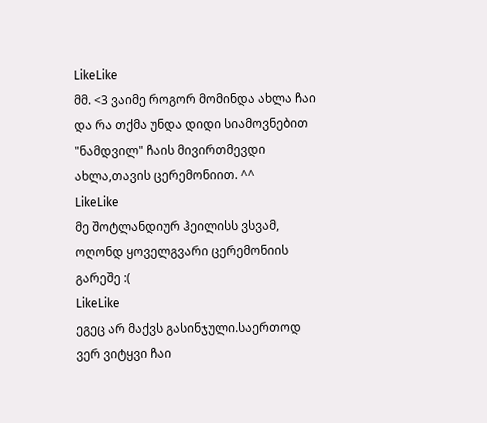LikeLike
მმ. <3 ვაიმე როგორ მომინდა ახლა ჩაი და რა თქმა უნდა დიდი სიამოვნებით "ნამდვილ" ჩაის მივირთმევდი ახლა,თავის ცერემონიით. ^^
LikeLike
მე შოტლანდიურ ჰეილისს ვსვამ, ოღონდ ყოველგვარი ცერემონიის გარეშე :(
LikeLike
ეგეც არ მაქვს გასინჯული.საერთოდ ვერ ვიტყვი ჩაი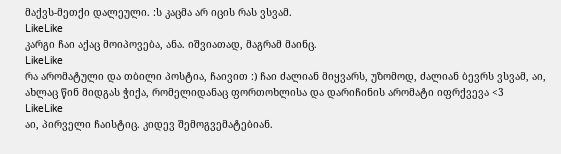მაქვს-მეთქი დალეული. :ს კაცმა არ იცის რას ვსვამ.
LikeLike
კარგი ჩაი აქაც მოიპოვება, ანა. იშვიათად, მაგრამ მაინც.
LikeLike
რა არომატული და თბილი პოსტია, ჩაივით :) ჩაი ძალიან მიყვარს, უზომოდ, ძალიან ბევრს ვსვამ, აი, ახლაც წინ მიდგას ჭიქა, რომელიდანაც ფორთოხლისა და დარიჩინის არომატი იფრქვევა <3
LikeLike
აი, პირველი ჩაისტიც. კიდევ შემოგვემატებიან.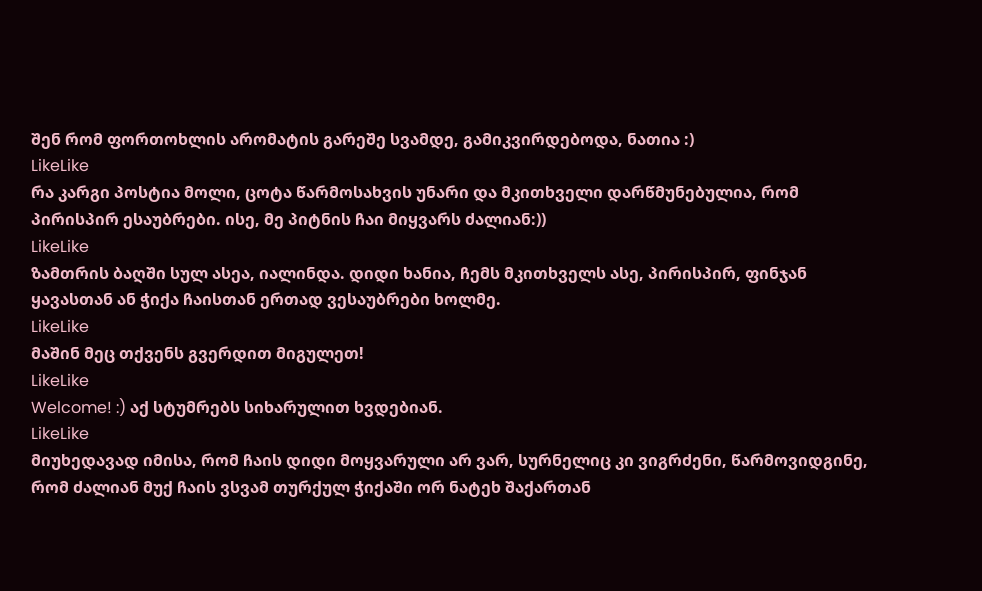შენ რომ ფორთოხლის არომატის გარეშე სვამდე, გამიკვირდებოდა, ნათია :)
LikeLike
რა კარგი პოსტია მოლი, ცოტა წარმოსახვის უნარი და მკითხველი დარწმუნებულია, რომ პირისპირ ესაუბრები. ისე, მე პიტნის ჩაი მიყვარს ძალიან:))
LikeLike
ზამთრის ბაღში სულ ასეა, იალინდა. დიდი ხანია, ჩემს მკითხველს ასე, პირისპირ, ფინჯან ყავასთან ან ჭიქა ჩაისთან ერთად ვესაუბრები ხოლმე.
LikeLike
მაშინ მეც თქვენს გვერდით მიგულეთ!
LikeLike
Welcome! :) აქ სტუმრებს სიხარულით ხვდებიან.
LikeLike
მიუხედავად იმისა, რომ ჩაის დიდი მოყვარული არ ვარ, სურნელიც კი ვიგრძენი, წარმოვიდგინე, რომ ძალიან მუქ ჩაის ვსვამ თურქულ ჭიქაში ორ ნატეხ შაქართან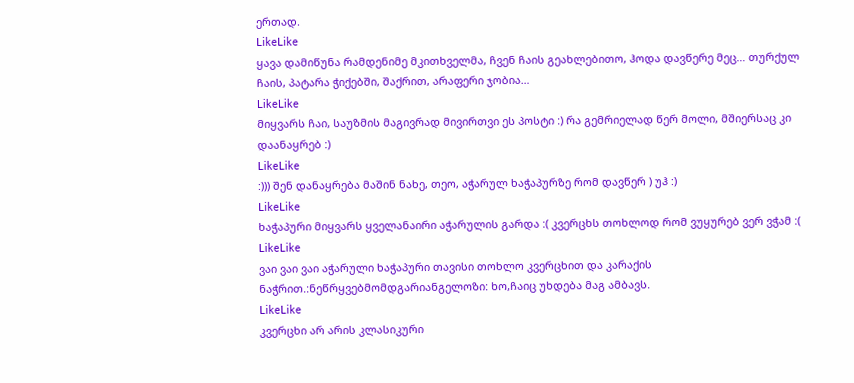ერთად.
LikeLike
ყავა დამიწუნა რამდენიმე მკითხველმა, ჩვენ ჩაის გეახლებითო, ჰოდა დავწერე მეც… თურქულ ჩაის, პატარა ჭიქებში, შაქრით, არაფერი ჯობია…
LikeLike
მიყვარს ჩაი, საუზმის მაგივრად მივირთვი ეს პოსტი :) რა გემრიელად წერ მოლი, მშიერსაც კი დაანაყრებ :)
LikeLike
:))) შენ დანაყრება მაშინ ნახე, თეო, აჭარულ ხაჭაპურზე რომ დავწერ ) უჰ :)
LikeLike
ხაჭაპური მიყვარს ყველანაირი აჭარულის გარდა :( კვერცხს თოხლოდ რომ ვუყურებ ვერ ვჭამ :(
LikeLike
ვაი ვაი ვაი აჭარული ხაჭაპური თავისი თოხლო კვერცხით და კარაქის ნაჭრით.:ნეწრყვებმომდგარიანგელოზი: ხო,ჩაიც უხდება მაგ ამბავს.
LikeLike
კვერცხი არ არის კლასიკური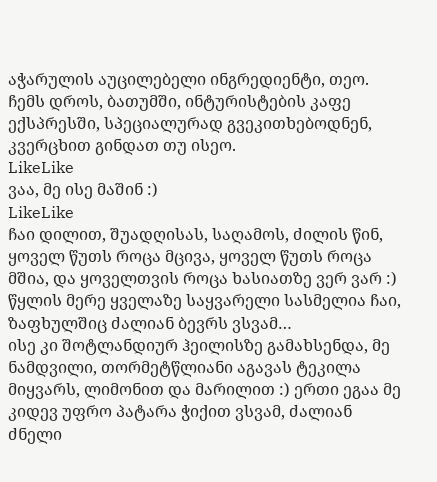აჭარულის აუცილებელი ინგრედიენტი, თეო. ჩემს დროს, ბათუმში, ინტურისტების კაფე ექსპრესში, სპეციალურად გვეკითხებოდნენ, კვერცხით გინდათ თუ ისეო.
LikeLike
ვაა, მე ისე მაშინ :)
LikeLike
ჩაი დილით, შუადღისას, საღამოს, ძილის წინ, ყოველ წუთს როცა მცივა, ყოველ წუთს როცა მშია, და ყოველთვის როცა ხასიათზე ვერ ვარ :)
წყლის მერე ყველაზე საყვარელი სასმელია ჩაი, ზაფხულშიც ძალიან ბევრს ვსვამ…
ისე კი შოტლანდიურ ჰეილისზე გამახსენდა, მე ნამდვილი, თორმეტწლიანი აგავას ტეკილა მიყვარს, ლიმონით და მარილით :) ერთი ეგაა მე კიდევ უფრო პატარა ჭიქით ვსვამ, ძალიან ძნელი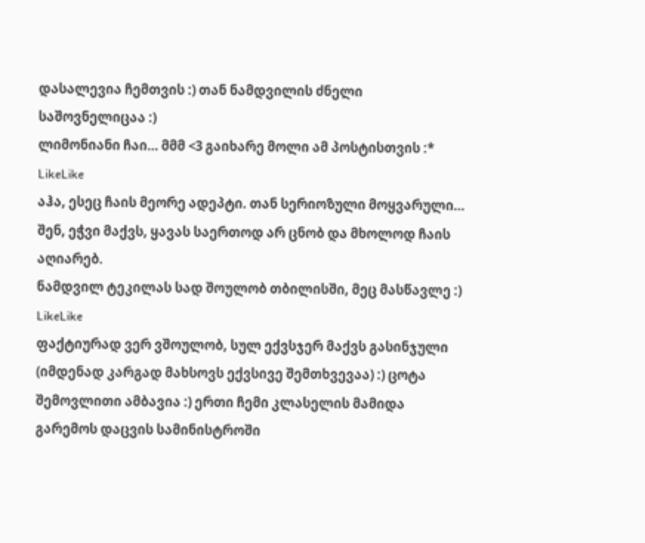დასალევია ჩემთვის :) თან ნამდვილის ძნელი საშოვნელიცაა :)
ლიმონიანი ჩაი… მმმ <3 გაიხარე მოლი ამ პოსტისთვის :*
LikeLike
აჰა, ესეც ჩაის მეორე ადეპტი. თან სერიოზული მოყვარული… შენ, ეჭვი მაქვს, ყავას საერთოდ არ ცნობ და მხოლოდ ჩაის აღიარებ.
ნამდვილ ტეკილას სად შოულობ თბილისში, მეც მასწავლე :)
LikeLike
ფაქტიურად ვერ ვშოულობ, სულ ექვსჯერ მაქვს გასინჯული (იმდენად კარგად მახსოვს ექვსივე შემთხვევაა) :) ცოტა შემოვლითი ამბავია :) ერთი ჩემი კლასელის მამიდა გარემოს დაცვის სამინისტროში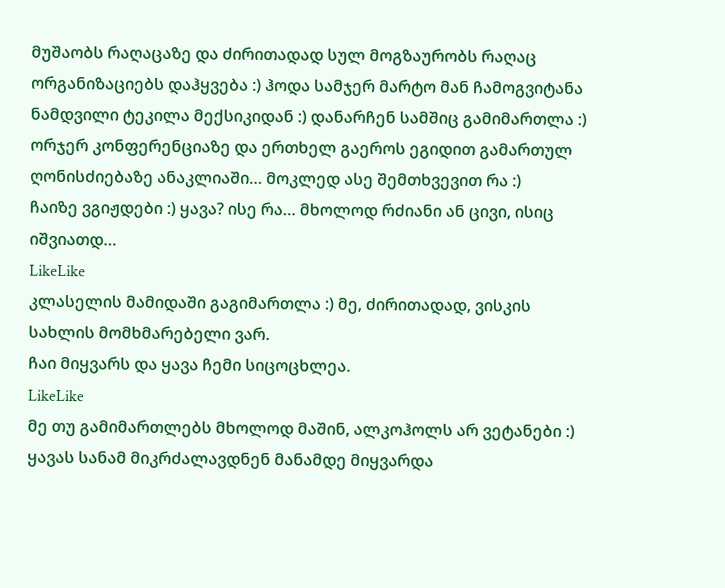მუშაობს რაღაცაზე და ძირითადად სულ მოგზაურობს რაღაც ორგანიზაციებს დაჰყვება :) ჰოდა სამჯერ მარტო მან ჩამოგვიტანა ნამდვილი ტეკილა მექსიკიდან :) დანარჩენ სამშიც გამიმართლა :) ორჯერ კონფერენციაზე და ერთხელ გაეროს ეგიდით გამართულ ღონისძიებაზე ანაკლიაში… მოკლედ ასე შემთხვევით რა :)
ჩაიზე ვგიჟდები :) ყავა? ისე რა… მხოლოდ რძიანი ან ცივი, ისიც იშვიათდ…
LikeLike
კლასელის მამიდაში გაგიმართლა :) მე, ძირითადად, ვისკის სახლის მომხმარებელი ვარ.
ჩაი მიყვარს და ყავა ჩემი სიცოცხლეა.
LikeLike
მე თუ გამიმართლებს მხოლოდ მაშინ, ალკოჰოლს არ ვეტანები :) ყავას სანამ მიკრძალავდნენ მანამდე მიყვარდა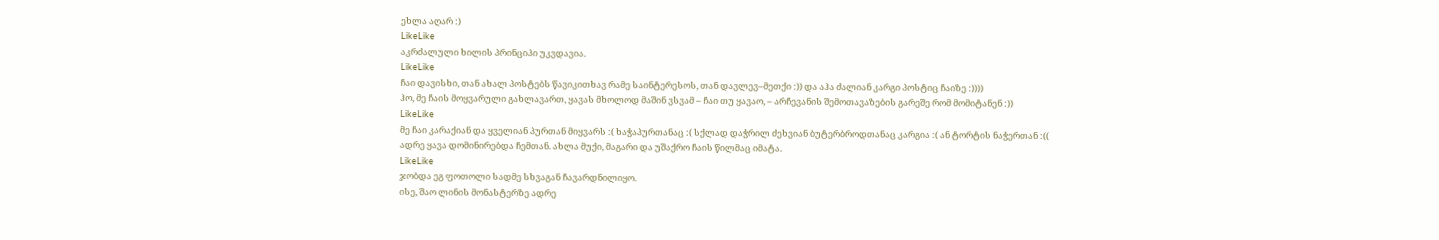ეხლა აღარ :)
LikeLike
აკრძალული ხილის პრინციპი უკვდავია.
LikeLike
ჩაი დავისხი, თან ახალ პოსტებს წავიკითხავ რამე საინტერესოს, თან დავლევ–მეთქი :)) და აჰა ძალიან კარგი პოსტიც ჩაიზე :))))
ჰო, მე ჩაის მოყვარული გახლავართ, ყავას მხოლოდ მაშინ ვსვამ – ჩაი თუ ყავაო, – არჩევანის შემოთავაზების გარეშე რომ მომიტანენ :))
LikeLike
მე ჩაი კარაქიან და ყველიან პურთან მიყვარს :( ხაჭაპურთანაც :( სქლად დაჭრილ ძეხვიან ბუტერბროდთანაც კარგია :( ან ტორტის ნაჭერთან :((
ადრე ყავა დომინირებდა ჩემთან. ახლა მუქი, მაგარი და უშაქრო ჩაის წილმაც იმატა.
LikeLike
ჯობდა ეგ ფოთოლი სადმე სხვაგან ჩავარდნილიყო.
ისე, შაო ლინის მონასტერზე ადრე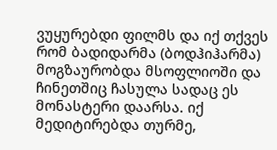ვუყურებდი ფილმს და იქ თქვეს რომ ბადიდარმა (ბოდჰიჰარმა) მოგზაურობდა მსოფლიოში და ჩინეთშიც ჩასულა სადაც ეს მონასტერი დაარსა. იქ მედიტირებდა თურმე,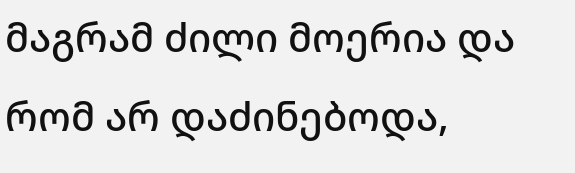მაგრამ ძილი მოერია და რომ არ დაძინებოდა,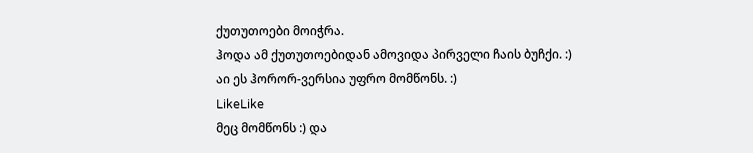ქუთუთოები მოიჭრა.
ჰოდა ამ ქუთუთოებიდან ამოვიდა პირველი ჩაის ბუჩქი. :)
აი ეს ჰორორ-ვერსია უფრო მომწონს. :)
LikeLike
მეც მომწონს :) და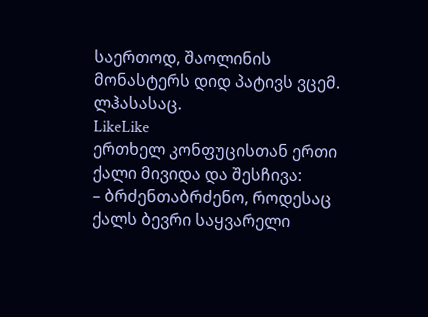საერთოდ, შაოლინის მონასტერს დიდ პატივს ვცემ. ლჰასასაც.
LikeLike
ერთხელ კონფუცისთან ერთი ქალი მივიდა და შესჩივა:
– ბრძენთაბრძენო, როდესაც ქალს ბევრი საყვარელი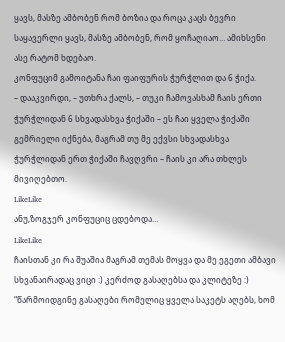ყავს, მასზე ამბობენ რომ ბოზია და როცა კაცს ბევრი საყავერლი ყავს, მასზე ამბობენ, რომ ყოჩაღიაო… ამიხსენი ასე რატომ ხდებაო.
კონფუციმ გამოიტანა ჩაი ფაიფურის ჭურჭლით და 6 ჭიქა.
– დააკვირდი, – უთხრა ქალს, – თუკი ჩამოვასხამ ჩაის ერთი ჭურჭლიდან 6 სხვადასხვა ჭიქაში – ეს ჩაი ყველა ჭიქაში გემრიელი იქნება, მაგრამ თუ მე ექვსი სხვადასხვა ჭურჭლიდან ერთ ჭიქაში ჩავღვრი – ჩაის კი არა თხლეს მივიღებთო.
LikeLike
ანუ,ზოგჯერ კონფუციც ცდებოდა…
LikeLike
ჩაისთან კი რა შუაშია მაგრამ თემას მოყვა და მე ეგეთი ამბავი სხვანაირადაც ვიცი :) კერძოდ გასაღებსა და კლიტეზე :) “წარმოიდგინე გასაღები რომელიც ყველა საკეტს აღებს, ხომ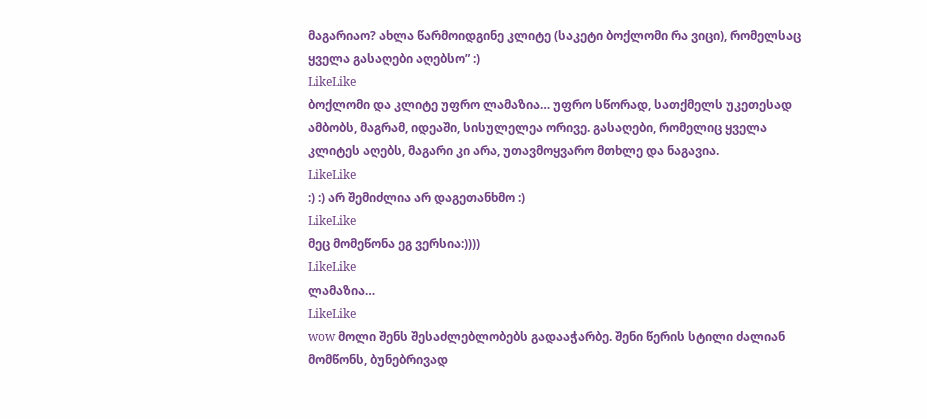მაგარიაო? ახლა წარმოიდგინე კლიტე (საკეტი ბოქლომი რა ვიცი), რომელსაც ყველა გასაღები აღებსო” :)
LikeLike
ბოქლომი და კლიტე უფრო ლამაზია… უფრო სწორად, სათქმელს უკეთესად ამბობს, მაგრამ, იდეაში, სისულელეა ორივე. გასაღები, რომელიც ყველა კლიტეს აღებს, მაგარი კი არა, უთავმოყვარო მთხლე და ნაგავია.
LikeLike
:) :) არ შემიძლია არ დაგეთანხმო :)
LikeLike
მეც მომეწონა ეგ ვერსია:))))
LikeLike
ლამაზია…
LikeLike
wow მოლი შენს შესაძლებლობებს გადააჭარბე. შენი წერის სტილი ძალიან მომწონს, ბუნებრივად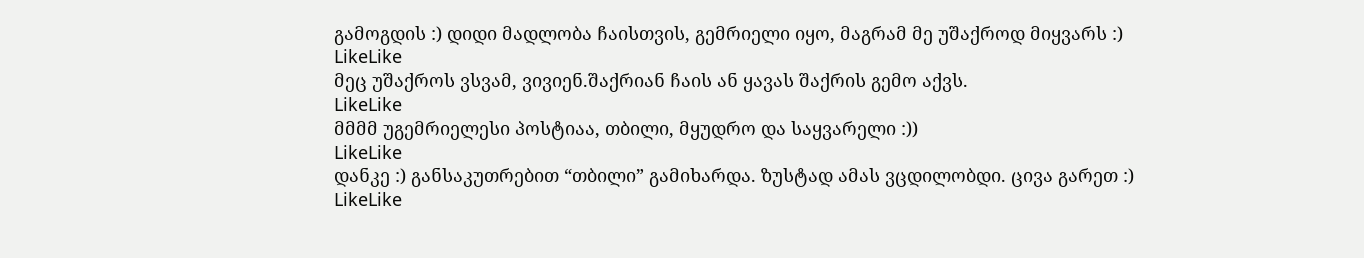გამოგდის :) დიდი მადლობა ჩაისთვის, გემრიელი იყო, მაგრამ მე უშაქროდ მიყვარს :)
LikeLike
მეც უშაქროს ვსვამ, ვივიენ.შაქრიან ჩაის ან ყავას შაქრის გემო აქვს.
LikeLike
მმმმ უგემრიელესი პოსტიაა, თბილი, მყუდრო და საყვარელი :))
LikeLike
დანკე :) განსაკუთრებით “თბილი” გამიხარდა. ზუსტად ამას ვცდილობდი. ცივა გარეთ :)
LikeLike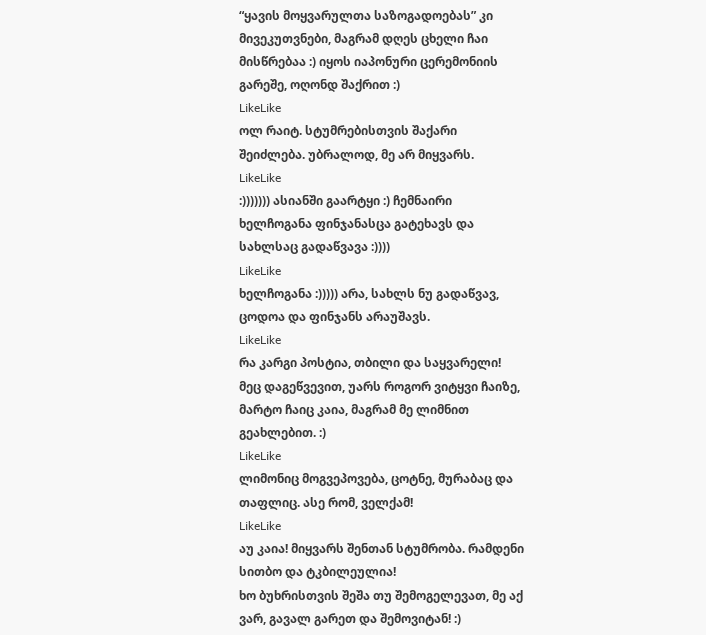“ყავის მოყვარულთა საზოგადოებას” კი მივეკუთვნები, მაგრამ დღეს ცხელი ჩაი მისწრებაა :) იყოს იაპონური ცერემონიის გარეშე, ოღონდ შაქრით :)
LikeLike
ოლ რაიტ. სტუმრებისთვის შაქარი შეიძლება. უბრალოდ, მე არ მიყვარს.
LikeLike
:))))))) ასიანში გაარტყი :) ჩემნაირი ხელჩოგანა ფინჯანასცა გატეხავს და სახლსაც გადაწვავა :))))
LikeLike
ხელჩოგანა :))))) არა, სახლს ნუ გადაწვავ, ცოდოა და ფინჯანს არაუშავს.
LikeLike
რა კარგი პოსტია, თბილი და საყვარელი!
მეც დაგეწვევით, უარს როგორ ვიტყვი ჩაიზე, მარტო ჩაიც კაია, მაგრამ მე ლიმნით გეახლებით. :)
LikeLike
ლიმონიც მოგვეპოვება, ცოტნე, მურაბაც და თაფლიც. ასე რომ, ველქამ!
LikeLike
აუ კაია! მიყვარს შენთან სტუმრობა. რამდენი სითბო და ტკბილეულია!
ხო ბუხრისთვის შეშა თუ შემოგელევათ, მე აქ ვარ, გავალ გარეთ და შემოვიტან! :)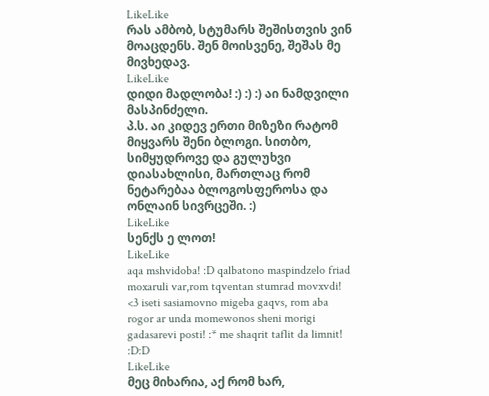LikeLike
რას ამბობ, სტუმარს შეშისთვის ვინ მოაცდენს. შენ მოისვენე, შეშას მე მივხედავ.
LikeLike
დიდი მადლობა! :) :) :) აი ნამდვილი მასპინძელი.
პ.ს. აი კიდევ ერთი მიზეზი რატომ მიყვარს შენი ბლოგი. სითბო, სიმყუდროვე და გულუხვი დიასახლისი, მართლაც რომ ნეტარებაა ბლოგოსფეროსა და ონლაინ სივრცეში. :)
LikeLike
სენქს ე ლოთ!
LikeLike
aqa mshvidoba! :D qalbatono maspindzelo friad moxaruli var,rom tqventan stumrad movxvdi! <3 iseti sasiamovno migeba gaqvs, rom aba rogor ar unda momewonos sheni morigi gadasarevi posti! :* me shaqrit taflit da limnit! :D:D
LikeLike
მეც მიხარია, აქ რომ ხარ,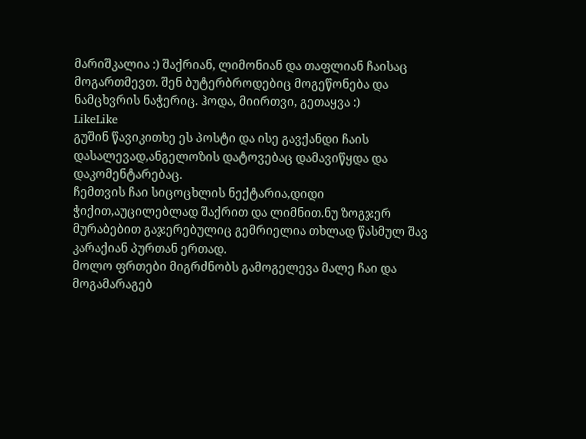მარიშკალია :) შაქრიან, ლიმონიან და თაფლიან ჩაისაც მოგართმევთ. შენ ბუტერბროდებიც მოგეწონება და ნამცხვრის ნაჭერიც. ჰოდა, მიირთვი, გეთაყვა :)
LikeLike
გუშინ წავიკითხე ეს პოსტი და ისე გავქანდი ჩაის დასალევად,ანგელოზის დატოვებაც დამავიწყდა და დაკომენტარებაც.
ჩემთვის ჩაი სიცოცხლის ნექტარია,დიდი ჭიქით,აუცილებლად შაქრით და ლიმნით.ნუ ზოგჯერ მურაბებით გაჯერებულიც გემრიელია თხლად წასმულ შავ კარაქიან პურთან ერთად.
მოლო ფრთები მიგრძნობს გამოგელევა მალე ჩაი და მოგამარაგებ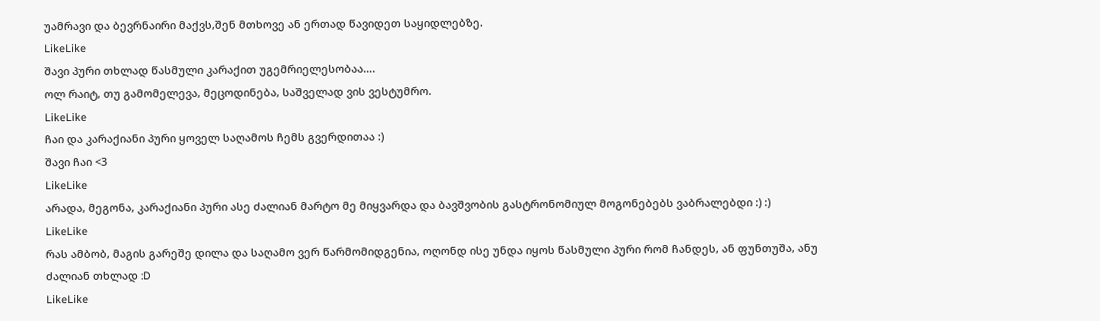უამრავი და ბევრნაირი მაქვს,შენ მთხოვე ან ერთად წავიდეთ საყიდლებზე.
LikeLike
შავი პური თხლად წასმული კარაქით უგემრიელესობაა….
ოლ რაიტ, თუ გამომელევა, მეცოდინება, საშველად ვის ვესტუმრო.
LikeLike
ჩაი და კარაქიანი პური ყოველ საღამოს ჩემს გვერდითაა :)
შავი ჩაი <3
LikeLike
არადა, მეგონა, კარაქიანი პური ასე ძალიან მარტო მე მიყვარდა და ბავშვობის გასტრონომიულ მოგონებებს ვაბრალებდი :) :)
LikeLike
რას ამბობ, მაგის გარეშე დილა და საღამო ვერ წარმომიდგენია, ოღონდ ისე უნდა იყოს წასმული პური რომ ჩანდეს, ან ფუნთუშა, ანუ ძალიან თხლად :D
LikeLike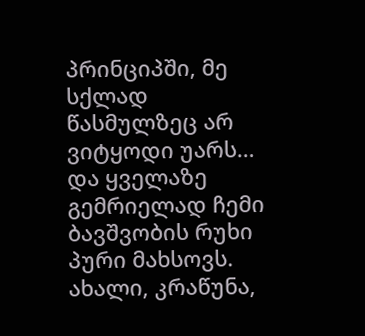პრინციპში, მე სქლად წასმულზეც არ ვიტყოდი უარს… და ყველაზე გემრიელად ჩემი ბავშვობის რუხი პური მახსოვს. ახალი, კრაწუნა,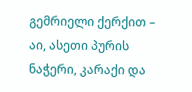გემრიელი ქერქით – აი, ასეთი პურის ნაჭერი, კარაქი და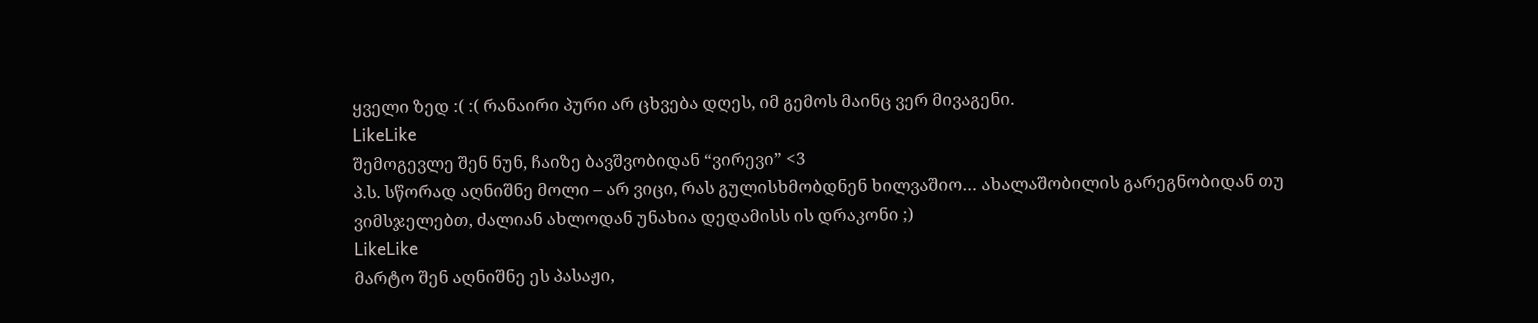ყველი ზედ :( :( რანაირი პური არ ცხვება დღეს, იმ გემოს მაინც ვერ მივაგენი.
LikeLike
შემოგევლე შენ ნუნ, ჩაიზე ბავშვობიდან “ვირევი” <3
პ.ს. სწორად აღნიშნე მოლი – არ ვიცი, რას გულისხმობდნენ ხილვაშიო… ახალაშობილის გარეგნობიდან თუ ვიმსჯელებთ, ძალიან ახლოდან უნახია დედამისს ის დრაკონი ;)
LikeLike
მარტო შენ აღნიშნე ეს პასაჟი,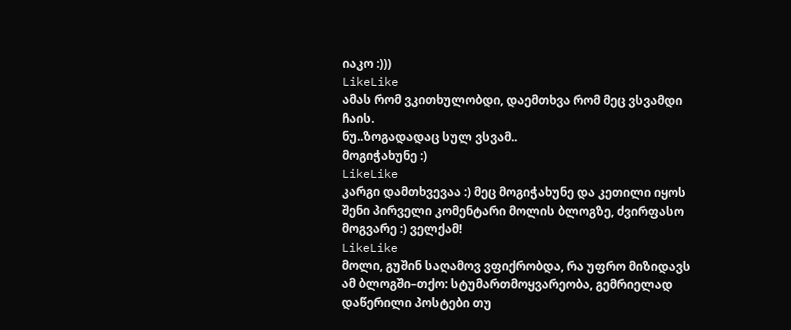იაკო :)))
LikeLike
ამას რომ ვკითხულობდი, დაემთხვა რომ მეც ვსვამდი ჩაის.
ნუ..ზოგადადაც სულ ვსვამ..
მოგიჭახუნე :)
LikeLike
კარგი დამთხვევაა :) მეც მოგიჭახუნე და კეთილი იყოს შენი პირველი კომენტარი მოლის ბლოგზე, ძვირფასო მოგვარე :) ველქამ!
LikeLike
მოლი, გუშინ საღამოვ ვფიქრობდა, რა უფრო მიზიდავს ამ ბლოგში–თქო: სტუმართმოყვარეობა, გემრიელად დაწერილი პოსტები თუ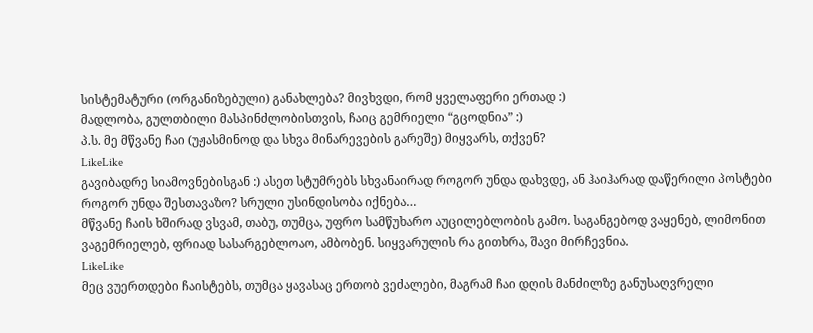სისტემატური (ორგანიზებული) განახლება? მივხვდი, რომ ყველაფერი ერთად :)
მადლობა, გულთბილი მასპინძლობისთვის, ჩაიც გემრიელი “გცოდნია” :)
პ.ს. მე მწვანე ჩაი (უჟასმინოდ და სხვა მინარევების გარეშე) მიყვარს, თქვენ?
LikeLike
გავიბადრე სიამოვნებისგან :) ასეთ სტუმრებს სხვანაირად როგორ უნდა დახვდე, ან ჰაიჰარად დაწერილი პოსტები როგორ უნდა შესთავაზო? სრული უსინდისობა იქნება…
მწვანე ჩაის ხშირად ვსვამ, თაბუ, თუმცა, უფრო სამწუხარო აუცილებლობის გამო. საგანგებოდ ვაყენებ, ლიმონით ვაგემრიელებ, ფრიად სასარგებლოაო, ამბობენ. სიყვარულის რა გითხრა, შავი მირჩევნია.
LikeLike
მეც ვუერთდები ჩაისტებს, თუმცა ყავასაც ერთობ ვეძალები, მაგრამ ჩაი დღის მანძილზე განუსაღვრელი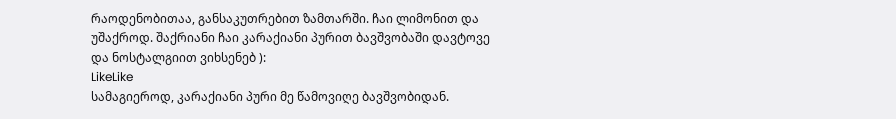რაოდენობითაა, განსაკუთრებით ზამთარში. ჩაი ლიმონით და უშაქროდ. შაქრიანი ჩაი კარაქიანი პურით ბავშვობაში დავტოვე და ნოსტალგიით ვიხსენებ ):
LikeLike
სამაგიეროდ, კარაქიანი პური მე წამოვიღე ბავშვობიდან.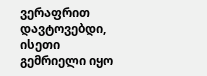ვერაფრით დავტოვებდი, ისეთი გემრიელი იყო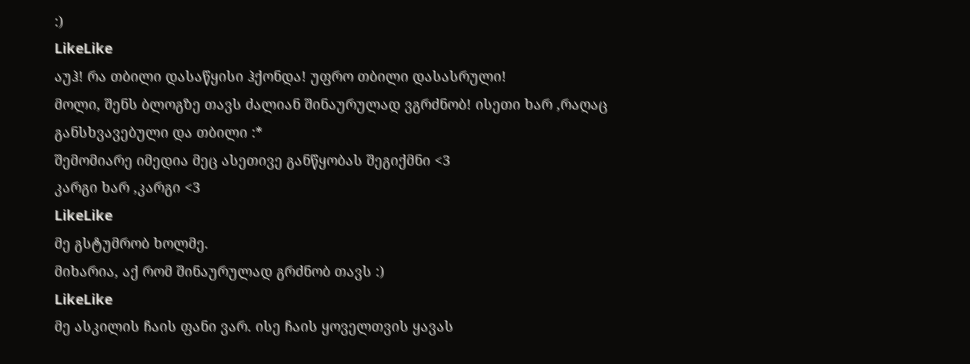:)
LikeLike
აუჰ! რა თბილი დასაწყისი ჰქონდა! უფრო თბილი დასასრული!
მოლი, შენს ბლოგზე თავს ძალიან შინაურულად ვგრძნობ! ისეთი ხარ ,რაღაც განსხვავებული და თბილი :*
შემომიარე იმედია მეც ასეთივე განწყობას შეგიქმნი <3
კარგი ხარ ,კარგი <3
LikeLike
მე გსტუმრობ ხოლმე.
მიხარია, აქ რომ შინაურულად გრძნობ თავს :)
LikeLike
მე ასკილის ჩაის ფანი ვარ. ისე ჩაის ყოველთვის ყავას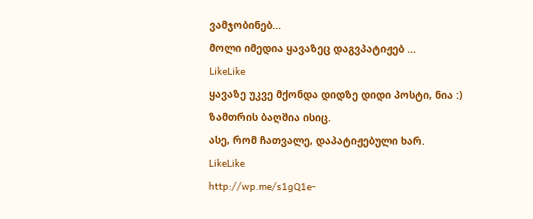ვამჯობინებ…
მოლი იმედია ყავაზეც დაგვპატიჟებ …
LikeLike
ყავაზე უკვე მქონდა დიდზე დიდი პოსტი, ნია :)
ზამთრის ბაღშია ისიც.
ასე, რომ ჩათვალე, დაპატიჟებული ხარ.
LikeLike
http://wp.me/s1gQ1e-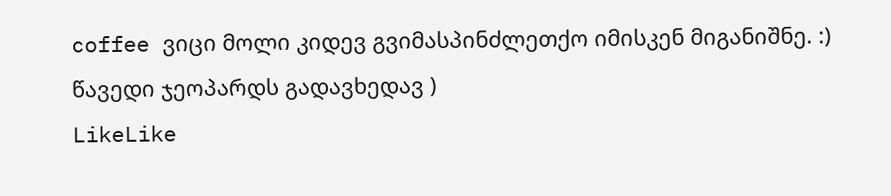coffee ვიცი მოლი კიდევ გვიმასპინძლეთქო იმისკენ მიგანიშნე. :) წავედი ჯეოპარდს გადავხედავ )
LikeLike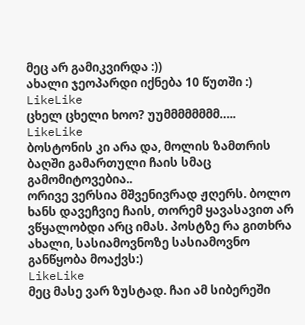მეც არ გამიკვირდა :))
ახალი ჯეოპარდი იქნება 10 წუთში :)
LikeLike
ცხელ ცხელი ხოო? უუმმმმმმმმ…..
LikeLike
ბოსტონის კი არა და, მოლის ზამთრის ბაღში გამართული ჩაის სმაც გამომიტოვებია..
ორივე ვერსია მშვენივრად ჟღერს. ბოლო ხანს დავეჩვიე ჩაის, თორემ ყავასავით არ ვწყალობდი არც იმას. პოსტზე რა გითხრა ახალი, სასიამოვნოზე სასიამოვნო განწყობა მოაქვს:)
LikeLike
მეც მასე ვარ ზუსტად. ჩაი ამ სიბერეში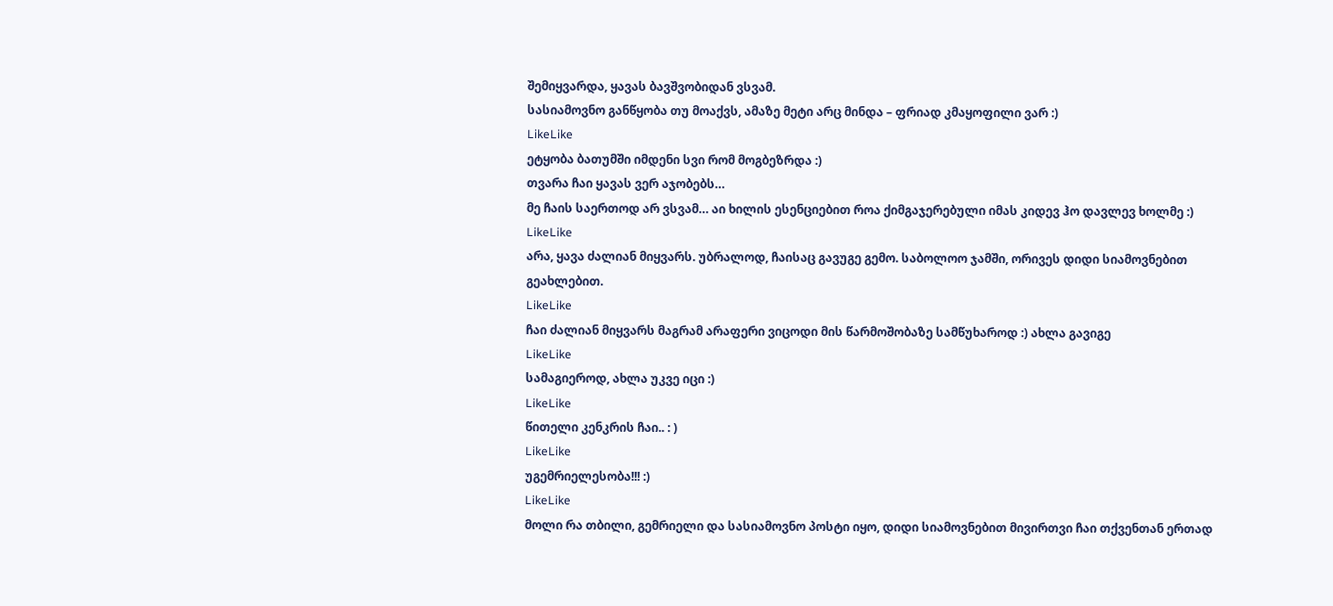შემიყვარდა, ყავას ბავშვობიდან ვსვამ.
სასიამოვნო განწყობა თუ მოაქვს, ამაზე მეტი არც მინდა – ფრიად კმაყოფილი ვარ :)
LikeLike
ეტყობა ბათუმში იმდენი სვი რომ მოგბეზრდა :)
თვარა ჩაი ყავას ვერ აჯობებს…
მე ჩაის საერთოდ არ ვსვამ… აი ხილის ესენციებით როა ქიმგაჯერებული იმას კიდევ ჰო დავლევ ხოლმე :)
LikeLike
არა, ყავა ძალიან მიყვარს. უბრალოდ, ჩაისაც გავუგე გემო. საბოლოო ჯამში, ორივეს დიდი სიამოვნებით გეახლებით.
LikeLike
ჩაი ძალიან მიყვარს მაგრამ არაფერი ვიცოდი მის წარმოშობაზე სამწუხაროდ :) ახლა გავიგე
LikeLike
სამაგიეროდ, ახლა უკვე იცი :)
LikeLike
წითელი კენკრის ჩაი.. : )
LikeLike
უგემრიელესობა!!! :)
LikeLike
მოლი რა თბილი, გემრიელი და სასიამოვნო პოსტი იყო, დიდი სიამოვნებით მივირთვი ჩაი თქვენთან ერთად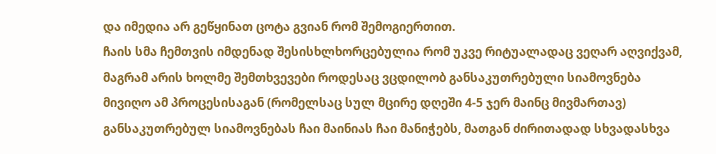და იმედია არ გეწყინათ ცოტა გვიან რომ შემოგიერთით.
ჩაის სმა ჩემთვის იმდენად შესისხლხორცებულია რომ უკვე რიტუალადაც ვეღარ აღვიქვამ, მაგრამ არის ხოლმე შემთხვევები როდესაც ვცდილობ განსაკუთრებული სიამოვნება მივიღო ამ პროცესისაგან (რომელსაც სულ მცირე დღეში 4-5 ჯერ მაინც მივმართავ) განსაკუთრებულ სიამოვნებას ჩაი მაინიას ჩაი მანიჭებს, მათგან ძირითადად სხვადასხვა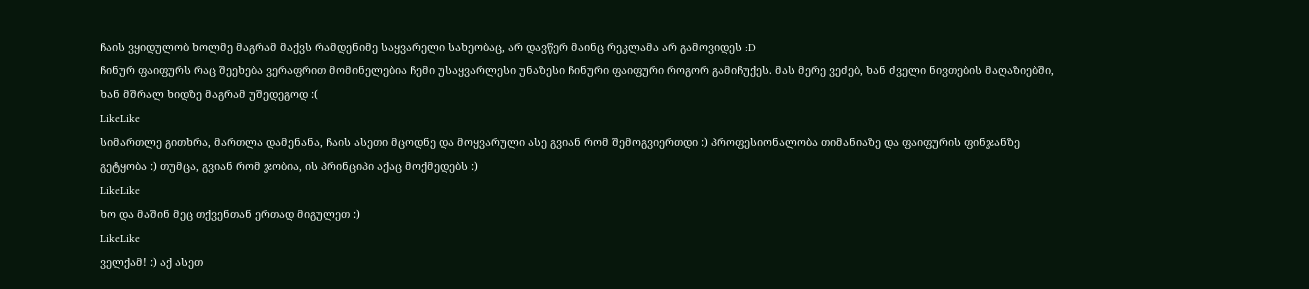ჩაის ვყიდულობ ხოლმე მაგრამ მაქვს რამდენიმე საყვარელი სახეობაც, არ დავწერ მაინც რეკლამა არ გამოვიდეს :D
ჩინურ ფაიფურს რაც შეეხება ვერაფრით მომინელებია ჩემი უსაყვარლესი უნაზესი ჩინური ფაიფური როგორ გამიჩუქეს. მას მერე ვეძებ, ხან ძველი ნივთების მაღაზიებში, ხან მშრალ ხიდზე მაგრამ უშედეგოდ :(
LikeLike
სიმართლე გითხრა, მართლა დამენანა, ჩაის ასეთი მცოდნე და მოყვარული ასე გვიან რომ შემოგვიერთდი :) პროფესიონალობა თიმანიაზე და ფაიფურის ფინჯანზე გეტყობა :) თუმცა, გვიან რომ ჯობია, ის პრინციპი აქაც მოქმედებს :)
LikeLike
ხო და მაშინ მეც თქვენთან ერთად მიგულეთ :)
LikeLike
ველქამ! :) აქ ასეთ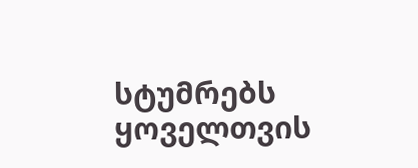სტუმრებს ყოველთვის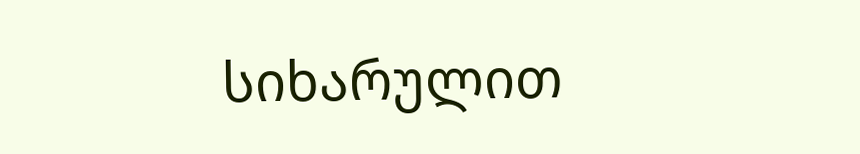სიხარულით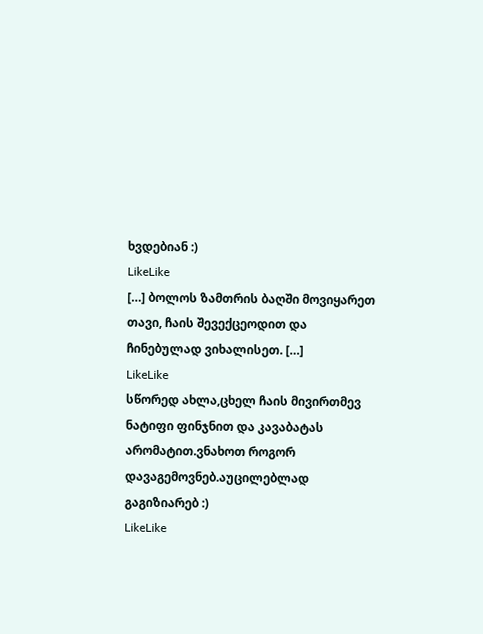ხვდებიან :)
LikeLike
[…] ბოლოს ზამთრის ბაღში მოვიყარეთ თავი, ჩაის შევექცეოდით და ჩინებულად ვიხალისეთ. […]
LikeLike
სწორედ ახლა,ცხელ ჩაის მივირთმევ ნატიფი ფინჯნით და კავაბატას არომატით.ვნახოთ როგორ დავაგემოვნებ.აუცილებლად გაგიზიარებ :)
LikeLike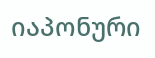იაპონური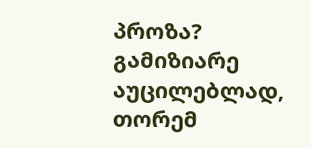პროზა? გამიზიარე აუცილებლად, თორემ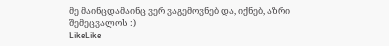მე მაინცდამაინც ვერ ვაგემოვნებ და, იქნებ, აზრი შემეცვალოს :)
LikeLike